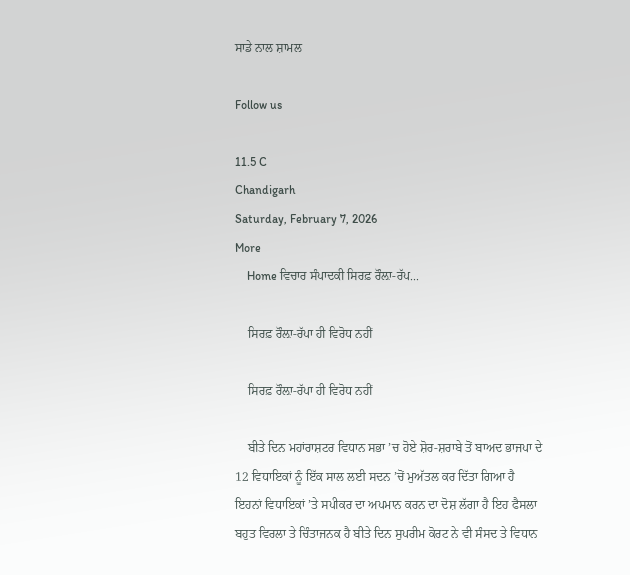ਸਾਡੇ ਨਾਲ ਸ਼ਾਮਲ

Follow us

11.5 C
Chandigarh
Saturday, February 7, 2026
More
    Home ਵਿਚਾਰ ਸੰਪਾਦਕੀ ਸਿਰਫ਼ ਰੌਲ਼ਾ-ਰੱਪ...

    ਸਿਰਫ਼ ਰੌਲ਼ਾ-ਰੱਪਾ ਹੀ ਵਿਰੋਧ ਨਹੀਂ

    ਸਿਰਫ਼ ਰੌਲ਼ਾ-ਰੱਪਾ ਹੀ ਵਿਰੋਧ ਨਹੀਂ

    ਬੀਤੇ ਦਿਨ ਮਹਾਂਰਾਸ਼ਟਰ ਵਿਧਾਨ ਸਭਾ ’ਚ ਹੋਏ ਸ਼ੋਰ-ਸ਼ਰਾਬੇ ਤੋਂ ਬਾਅਦ ਭਾਜਪਾ ਦੇ 12 ਵਿਧਾਇਕਾਂ ਨੂੰ ਇੱਕ ਸਾਲ ਲਈ ਸਦਨ ’ਚੋਂ ਮੁਅੱਤਲ ਕਰ ਦਿੱਤਾ ਗਿਆ ਹੈ ਇਹਨਾਂ ਵਿਧਾਇਕਾਂ ’ਤੇ ਸਪੀਕਰ ਦਾ ਅਪਮਾਨ ਕਰਨ ਦਾ ਦੋਸ਼ ਲੱਗਾ ਹੈ ਇਹ ਫੈਸਲਾ ਬਹੁਤ ਵਿਰਲਾ ਤੇ ਚਿੰਤਾਜਨਕ ਹੈ ਬੀਤੇ ਦਿਨ ਸੁਪਰੀਮ ਕੋਰਟ ਨੇ ਵੀ ਸੰਸਦ ਤੇ ਵਿਧਾਨ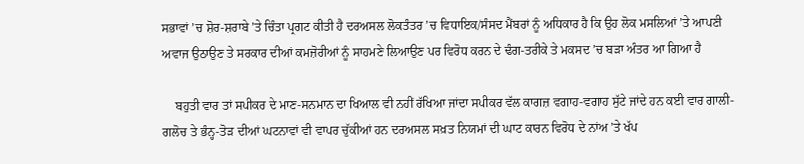ਸਭਾਵਾਂ ’ਚ ਸ਼ੋਰ-ਸ਼ਰਾਬੇ ’ਤੇ ਚਿੰਤਾ ਪ੍ਰਗਟ ਕੀਤੀ ਹੈ ਦਰਅਸਲ ਲੋਕਤੰਤਰ ’ਚ ਵਿਧਾਇਕ/ਸੰਸਦ ਮੈਂਬਰਾਂ ਨੂੰ ਅਧਿਕਾਰ ਹੈ ਕਿ ਉਹ ਲੋਕ ਮਸਲਿਆਂ ’ਤੇ ਆਪਣੀ ਅਵਾਜ ਉਠਾਉਣ ਤੇ ਸਰਕਾਰ ਦੀਆਂ ਕਮਜ਼ੋਰੀਆਂ ਨੂੰ ਸਾਹਮਣੇ ਲਿਆਉਣ ਪਰ ਵਿਰੋਧ ਕਰਨ ਦੇ ਢੰਗ-ਤਰੀਕੇ ਤੇ ਮਕਸਦ ’ਚ ਬੜਾ ਅੰਤਰ ਆ ਗਿਆ ਹੈ

    ਬਹੁਤੀ ਵਾਰ ਤਾਂ ਸਪੀਕਰ ਦੇ ਮਾਣ-ਸਨਮਾਨ ਦਾ ਖਿਆਲ ਵੀ ਨਹੀਂ ਰੱਖਿਆ ਜਾਂਦਾ ਸਪੀਕਰ ਵੱਲ ਕਾਗਜ਼ ਵਗਾਹ-ਵਗਾਹ ਸੁੱਟੇ ਜਾਂਦੇ ਹਨ ਕਈ ਵਾਰ ਗਾਲੀ-ਗਲੋਚ ਤੇ ਭੰਨ੍ਹ-ਤੋੜ ਦੀਆਂ ਘਟਨਾਵਾਂ ਵੀ ਵਾਪਰ ਚੁੱਕੀਆਂ ਹਨ ਦਰਅਸਲ ਸਖ਼ਤ ਨਿਯਮਾਂ ਦੀ ਘਾਟ ਕਾਰਨ ਵਿਰੋਧ ਦੇ ਨਾਂਅ ’ਤੇ ਖੱਪ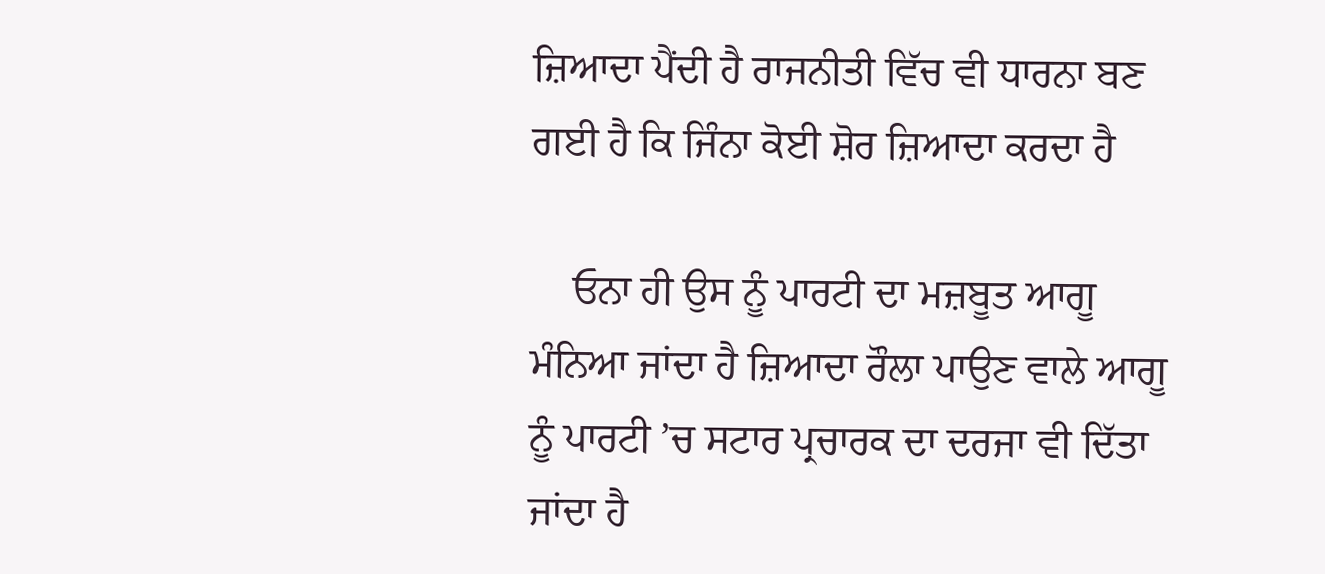ਜ਼ਿਆਦਾ ਪੈਂਦੀ ਹੈ ਰਾਜਨੀਤੀ ਵਿੱਚ ਵੀ ਧਾਰਨਾ ਬਣ ਗਈ ਹੈ ਕਿ ਜਿੰਨਾ ਕੋਈ ਸ਼ੋਰ ਜ਼ਿਆਦਾ ਕਰਦਾ ਹੈ

    ਓਨਾ ਹੀ ਉਸ ਨੂੰ ਪਾਰਟੀ ਦਾ ਮਜ਼ਬੂਤ ਆਗੂ ਮੰਨਿਆ ਜਾਂਦਾ ਹੈ ਜ਼ਿਆਦਾ ਰੌਲਾ ਪਾਉਣ ਵਾਲੇ ਆਗੂ ਨੂੰ ਪਾਰਟੀ ’ਚ ਸਟਾਰ ਪ੍ਰਚਾਰਕ ਦਾ ਦਰਜਾ ਵੀ ਦਿੱਤਾ ਜਾਂਦਾ ਹੈ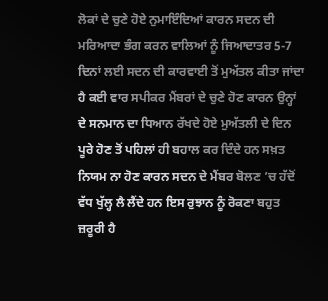ਲੋਕਾਂ ਦੇ ਚੁਣੇ ਹੋਏ ਨੁਮਾਇੰਦਿਆਂ ਕਾਰਨ ਸਦਨ ਦੀ ਮਰਿਆਦਾ ਭੰਗ ਕਰਨ ਵਾਲਿਆਂ ਨੂੰ ਜਿਆਦਾਤਰ 5-7 ਦਿਨਾਂ ਲਈ ਸਦਨ ਦੀ ਕਾਰਵਾਈ ਤੋਂ ਮੁਅੱਤਲ ਕੀਤਾ ਜਾਂਦਾ ਹੈ ਕਈ ਵਾਰ ਸਪੀਕਰ ਮੈਂਬਰਾਂ ਦੇ ਚੁਣੇ ਹੋਣ ਕਾਰਨ ਉਨ੍ਹਾਂ ਦੇ ਸਨਮਾਨ ਦਾ ਧਿਆਨ ਰੱਖਦੇ ਹੋਏ ਮੁਅੱਤਲੀ ਦੇ ਦਿਨ ਪੂਰੇ ਹੋਣ ਤੋਂ ਪਹਿਲਾਂ ਹੀ ਬਹਾਲ ਕਰ ਦਿੰਦੇ ਹਨ ਸਖ਼ਤ ਨਿਯਮ ਨਾ ਹੋਣ ਕਾਰਨ ਸਦਨ ਦੇ ਮੈਂਬਰ ਬੋਲਣ ’ਚ ਹੱਦੋਂ ਵੱਧ ਖੁੱਲ੍ਹ ਲੈ ਲੈਂਦੇ ਹਨ ਇਸ ਰੁਝਾਨ ਨੂੰ ਰੋਕਣਾ ਬਹੁਤ ਜ਼ਰੂਰੀ ਹੈ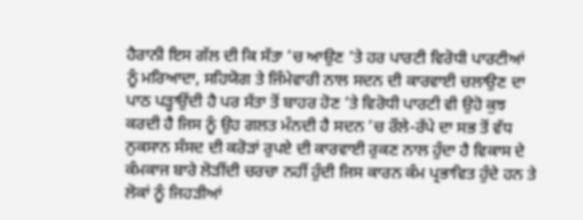ਹੈਰਾਨੀ ਇਸ ਗੱਲ ਦੀ ਕਿ ਸੱਤਾ ’ਚ ਆਉਣ ’ਤੇ ਹਰ ਪਾਰਟੀ ਵਿਰੋਧੀ ਪਾਰਟੀਆਂ ਨੂੰ ਮਰਿਆਦਾ, ਸਹਿਯੋਗ ਤੇ ਜਿੰਮੇਵਾਰੀ ਨਾਲ ਸਦਨ ਦੀ ਕਾਰਵਾਈ ਚਲਾਉਣ ਦਾ ਪਾਠ ਪੜ੍ਹਾਉਂਦੀ ਹੈ ਪਰ ਸੱਤਾ ਤੋਂ ਬਾਹਰ ਹੋਣ ’ਤੇ ਵਿਰੋਧੀ ਪਾਰਟੀ ਵੀ ਉਹੋ ਕੁਝ ਕਰਦੀ ਹੈ ਜਿਸ ਨੂੰ ਉਹ ਗਲਤ ਮੰਨਦੀ ਹੈ ਸਦਨ ’ਚ ਰੌਲੇ-ਰੱਪੇ ਦਾ ਸਭ ਤੋਂ ਵੱਧ ਨੁਕਸਾਨ ਸੰਸਦ ਦੀ ਕਰੋੜਾਂ ਰੁਪਏ ਦੀ ਕਾਰਵਾਈ ਰੁਕਣ ਨਾਲ ਹੁੰਦਾ ਹੈ ਵਿਕਾਸ ਦੇ ਕੰਮਕਾਜ ਬਾਰੇ ਲੋੜੀਂਦੀ ਚਰਚਾ ਨਹੀਂ ਹੁੰਦੀ ਜਿਸ ਕਾਰਨ ਕੰਮ ਪ੍ਰਭਾਵਿਤ ਹੁੰਦੇ ਹਨ ਤੇ ਲੋਕਾਂ ਨੂੰ ਜਿਹੜੀਆਂ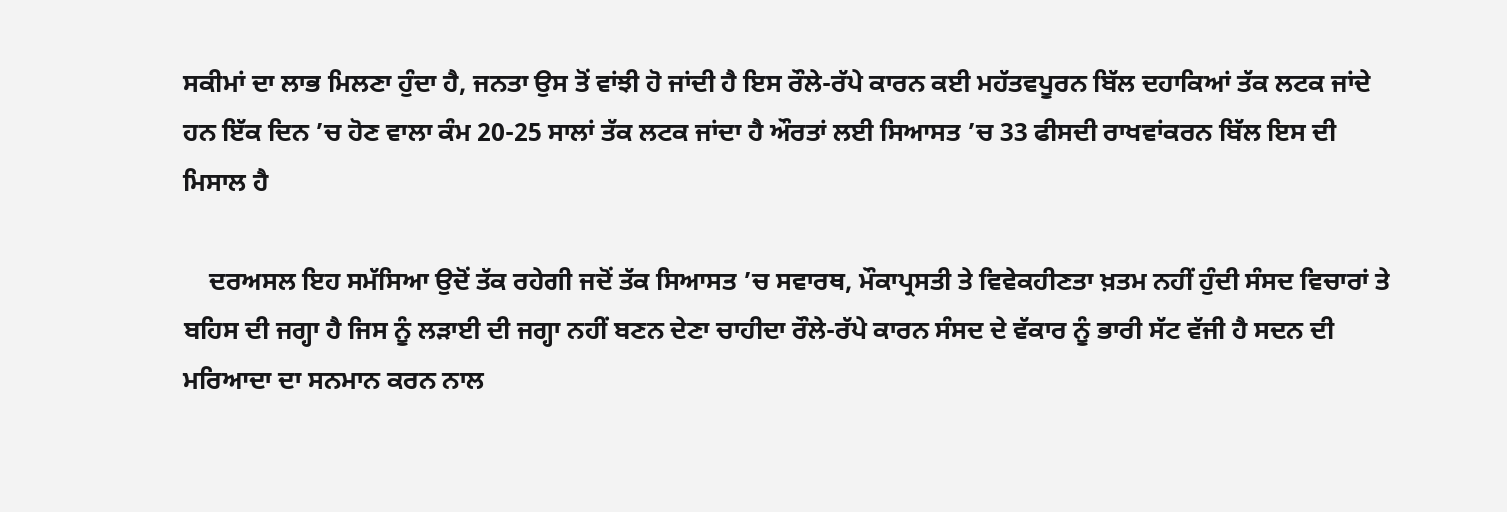ਸਕੀਮਾਂ ਦਾ ਲਾਭ ਮਿਲਣਾ ਹੁੰਦਾ ਹੈ, ਜਨਤਾ ਉਸ ਤੋਂ ਵਾਂਝੀ ਹੋ ਜਾਂਦੀ ਹੈ ਇਸ ਰੌਲੇ-ਰੱਪੇ ਕਾਰਨ ਕਈ ਮਹੱਤਵਪੂਰਨ ਬਿੱਲ ਦਹਾਕਿਆਂ ਤੱਕ ਲਟਕ ਜਾਂਦੇ ਹਨ ਇੱਕ ਦਿਨ ’ਚ ਹੋਣ ਵਾਲਾ ਕੰਮ 20-25 ਸਾਲਾਂ ਤੱਕ ਲਟਕ ਜਾਂਦਾ ਹੈ ਔਰਤਾਂ ਲਈ ਸਿਆਸਤ ’ਚ 33 ਫੀਸਦੀ ਰਾਖਵਾਂਕਰਨ ਬਿੱਲ ਇਸ ਦੀ ਮਿਸਾਲ ਹੈ

    ਦਰਅਸਲ ਇਹ ਸਮੱਸਿਆ ਉਦੋਂ ਤੱਕ ਰਹੇਗੀ ਜਦੋਂ ਤੱਕ ਸਿਆਸਤ ’ਚ ਸਵਾਰਥ, ਮੌਕਾਪ੍ਰਸਤੀ ਤੇ ਵਿਵੇਕਹੀਣਤਾ ਖ਼ਤਮ ਨਹੀਂ ਹੁੰਦੀ ਸੰਸਦ ਵਿਚਾਰਾਂ ਤੇ ਬਹਿਸ ਦੀ ਜਗ੍ਹਾ ਹੈ ਜਿਸ ਨੂੰ ਲੜਾਈ ਦੀ ਜਗ੍ਹਾ ਨਹੀਂ ਬਣਨ ਦੇਣਾ ਚਾਹੀਦਾ ਰੌਲੇ-ਰੱਪੇ ਕਾਰਨ ਸੰਸਦ ਦੇ ਵੱਕਾਰ ਨੂੰ ਭਾਰੀ ਸੱਟ ਵੱਜੀ ਹੈ ਸਦਨ ਦੀ ਮਰਿਆਦਾ ਦਾ ਸਨਮਾਨ ਕਰਨ ਨਾਲ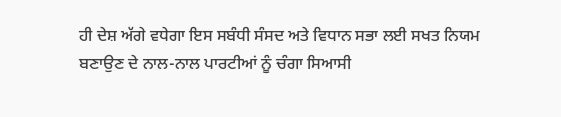ਹੀ ਦੇਸ਼ ਅੱਗੇ ਵਧੇਗਾ ਇਸ ਸਬੰਧੀ ਸੰਸਦ ਅਤੇ ਵਿਧਾਨ ਸਭਾ ਲਈ ਸਖਤ ਨਿਯਮ ਬਣਾਉਣ ਦੇ ਨਾਲ-ਨਾਲ ਪਾਰਟੀਆਂ ਨੂੰ ਚੰਗਾ ਸਿਆਸੀ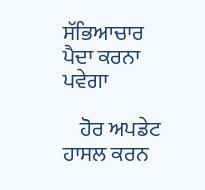ਸੱਭਿਆਚਾਰ ਪੈਦਾ ਕਰਨਾ ਪਵੇਗਾ

    ਹੋਰ ਅਪਡੇਟ ਹਾਸਲ ਕਰਨ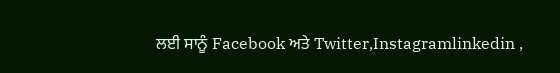ਲਈ ਸਾਨੂੰ Facebook ਅਤੇ Twitter,Instagramlinkedin ,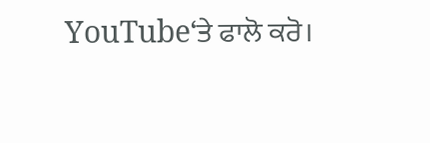YouTube‘ਤੇ ਫਾਲੋ ਕਰੋ।